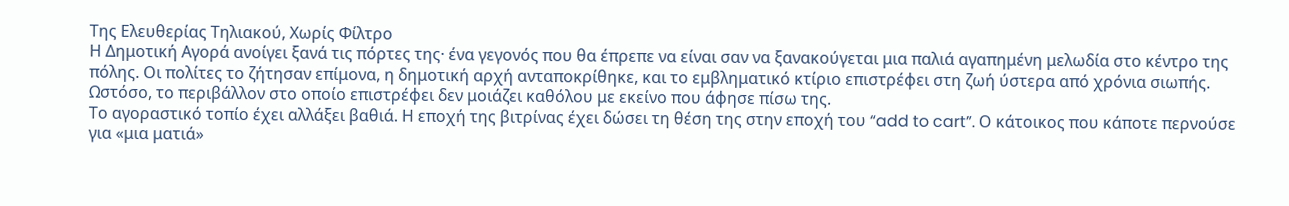Της Ελευθερίας Τηλιακού, Χωρίς Φίλτρο
Η Δημοτική Αγορά ανοίγει ξανά τις πόρτες της· ένα γεγονός που θα έπρεπε να είναι σαν να ξανακούγεται μια παλιά αγαπημένη μελωδία στο κέντρο της πόλης. Οι πολίτες το ζήτησαν επίμονα, η δημοτική αρχή ανταποκρίθηκε, και το εμβληματικό κτίριο επιστρέφει στη ζωή ύστερα από χρόνια σιωπής. Ωστόσο, το περιβάλλον στο οποίο επιστρέφει δεν μοιάζει καθόλου με εκείνο που άφησε πίσω της.
Το αγοραστικό τοπίο έχει αλλάξει βαθιά. Η εποχή της βιτρίνας έχει δώσει τη θέση της στην εποχή του “add to cart”. Ο κάτοικος που κάποτε περνούσε για «μια ματιά»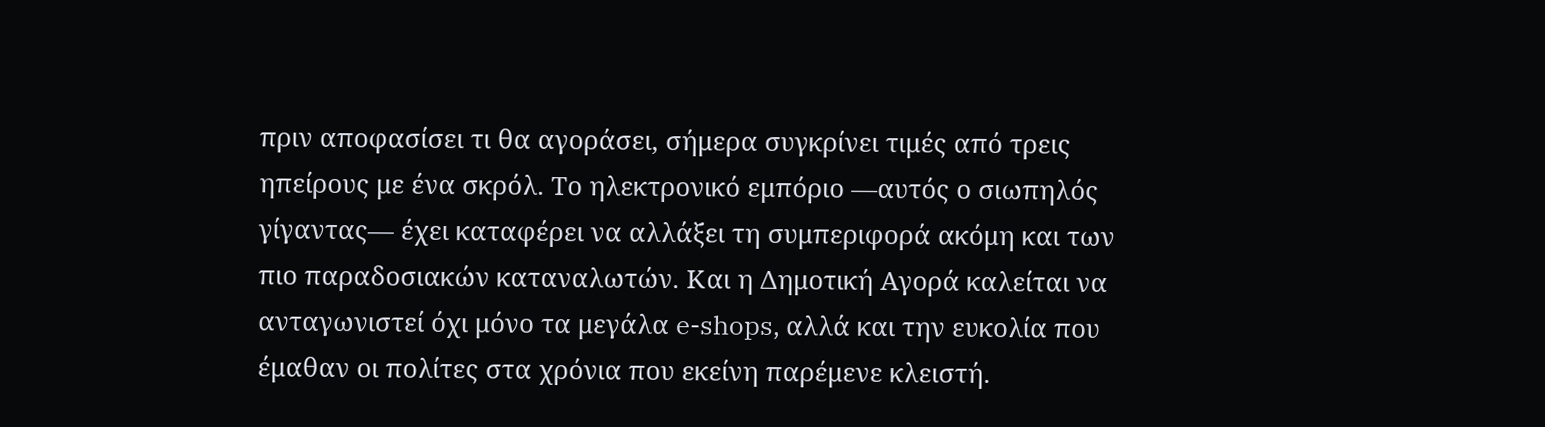πριν αποφασίσει τι θα αγοράσει, σήμερα συγκρίνει τιμές από τρεις ηπείρους με ένα σκρόλ. Το ηλεκτρονικό εμπόριο —αυτός ο σιωπηλός γίγαντας— έχει καταφέρει να αλλάξει τη συμπεριφορά ακόμη και των πιο παραδοσιακών καταναλωτών. Και η Δημοτική Αγορά καλείται να ανταγωνιστεί όχι μόνο τα μεγάλα e-shops, αλλά και την ευκολία που έμαθαν οι πολίτες στα χρόνια που εκείνη παρέμενε κλειστή.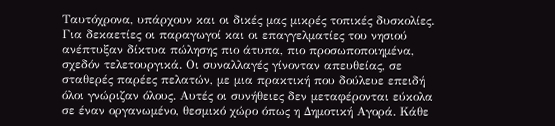Ταυτόχρονα, υπάρχουν και οι δικές μας μικρές τοπικές δυσκολίες. Για δεκαετίες οι παραγωγοί και οι επαγγελματίες του νησιού ανέπτυξαν δίκτυα πώλησης πιο άτυπα, πιο προσωποποιημένα, σχεδόν τελετουργικά. Οι συναλλαγές γίνονταν απευθείας, σε σταθερές παρέες πελατών, με μια πρακτική που δούλευε επειδή όλοι γνώριζαν όλους. Αυτές οι συνήθειες δεν μεταφέρονται εύκολα σε έναν οργανωμένο, θεσμικό χώρο όπως η Δημοτική Αγορά. Κάθε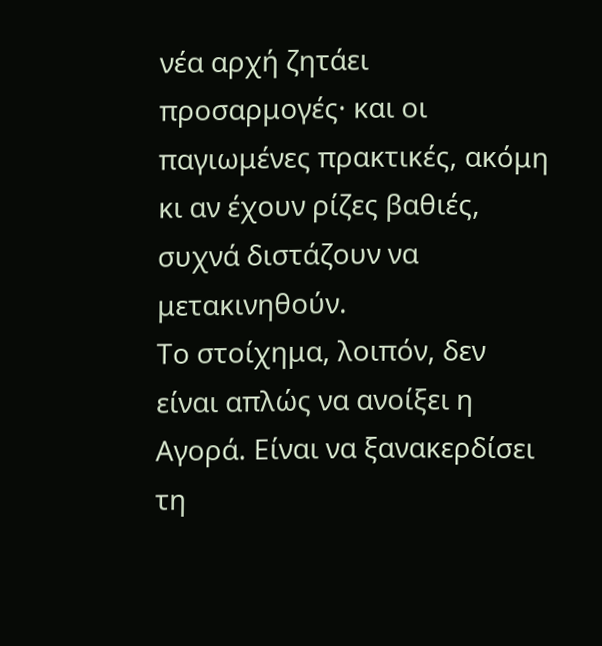νέα αρχή ζητάει προσαρμογές· και οι παγιωμένες πρακτικές, ακόμη κι αν έχουν ρίζες βαθιές, συχνά διστάζουν να μετακινηθούν.
Το στοίχημα, λοιπόν, δεν είναι απλώς να ανοίξει η Αγορά. Είναι να ξανακερδίσει τη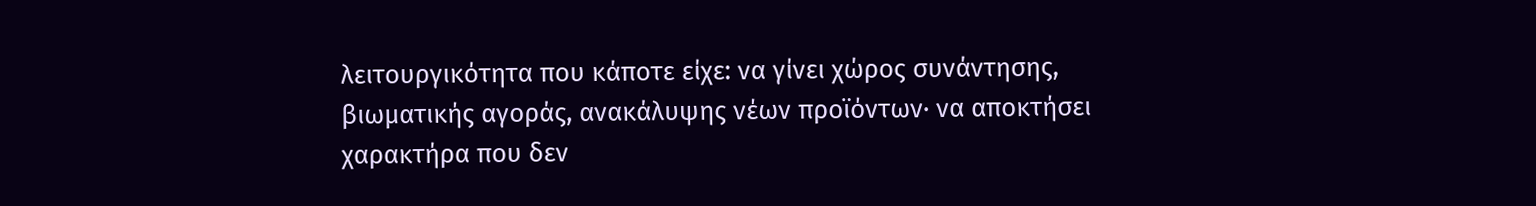λειτουργικότητα που κάποτε είχε: να γίνει χώρος συνάντησης, βιωματικής αγοράς, ανακάλυψης νέων προϊόντων· να αποκτήσει χαρακτήρα που δεν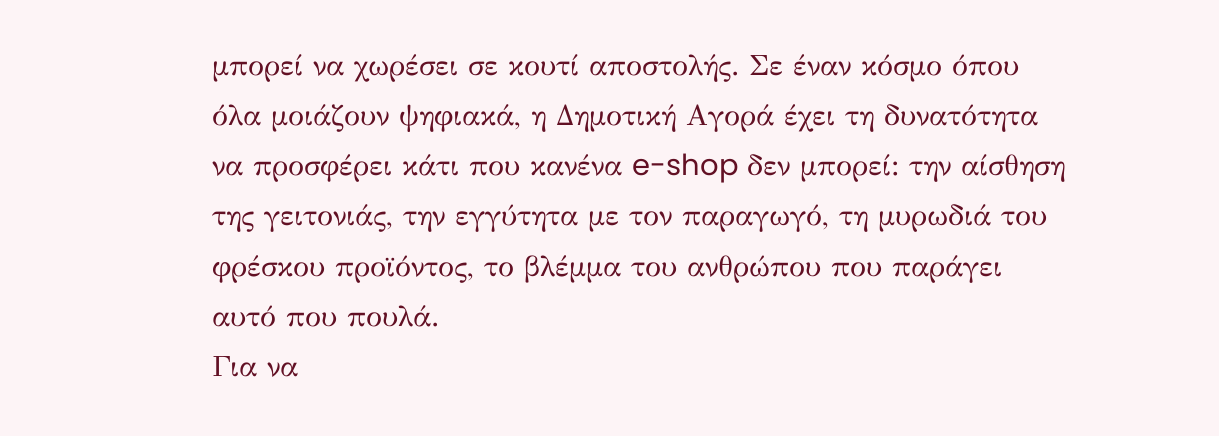μπορεί να χωρέσει σε κουτί αποστολής. Σε έναν κόσμο όπου όλα μοιάζουν ψηφιακά, η Δημοτική Αγορά έχει τη δυνατότητα να προσφέρει κάτι που κανένα e-shop δεν μπορεί: την αίσθηση της γειτονιάς, την εγγύτητα με τον παραγωγό, τη μυρωδιά του φρέσκου προϊόντος, το βλέμμα του ανθρώπου που παράγει αυτό που πουλά.
Για να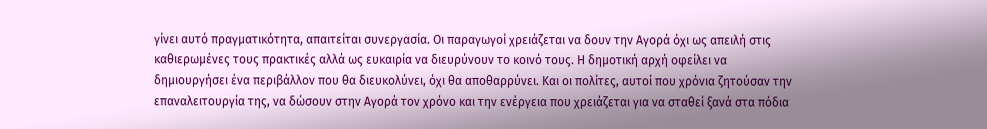γίνει αυτό πραγματικότητα, απαιτείται συνεργασία. Οι παραγωγοί χρειάζεται να δουν την Αγορά όχι ως απειλή στις καθιερωμένες τους πρακτικές αλλά ως ευκαιρία να διευρύνουν το κοινό τους. Η δημοτική αρχή οφείλει να δημιουργήσει ένα περιβάλλον που θα διευκολύνει, όχι θα αποθαρρύνει. Και οι πολίτες, αυτοί που χρόνια ζητούσαν την επαναλειτουργία της, να δώσουν στην Αγορά τον χρόνο και την ενέργεια που χρειάζεται για να σταθεί ξανά στα πόδια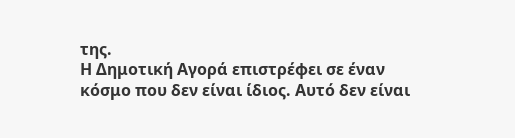της.
Η Δημοτική Αγορά επιστρέφει σε έναν κόσμο που δεν είναι ίδιος. Αυτό δεν είναι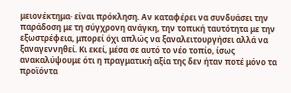μειονέκτημα· είναι πρόκληση. Αν καταφέρει να συνδυάσει την παράδοση με τη σύγχρονη ανάγκη, την τοπική ταυτότητα με την εξωστρέφεια, μπορεί όχι απλώς να ξαναλειτουργήσει αλλά να ξαναγεννηθεί. Κι εκεί, μέσα σε αυτό το νέο τοπίο, ίσως ανακαλύψουμε ότι η πραγματική αξία της δεν ήταν ποτέ μόνο τα προϊόντα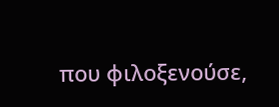που φιλοξενούσε,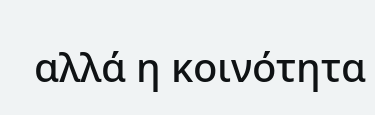αλλά η κοινότητα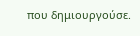που δημιουργούσε.